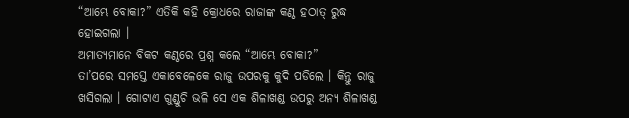“ଆମ୍ଭେ ବୋକା?” ଏତିକି କହି କ୍ରୋଧରେ ରାଜାଙ୍କ କଣ୍ଠ ହଠାତ୍ ରୁଦ୍ଧ ହୋଇଗଲା ।
ଅମାତ୍ୟମାନେ ବିକଟ କଣ୍ଠରେ ପ୍ରଶ୍ନ କଲେ “ଆମ୍ଭେ ବୋକା?”
ତା’ପରେ ସମସ୍ତେ ଏକାବେଳେକେ ରାଜୁ ଉପରକୁ କୁଦି ପଡିଲେ । କିନ୍ତୁ ରାଜୁ ଖସିଗଲା । ଗୋଟାଏ ଗୁଣ୍ଡୁଚି ଭଳି ସେ ଏକ ଶିଳାଖଣ୍ଡ ଉପରୁ ଅନ୍ୟ ଶିଳାଖଣ୍ଡ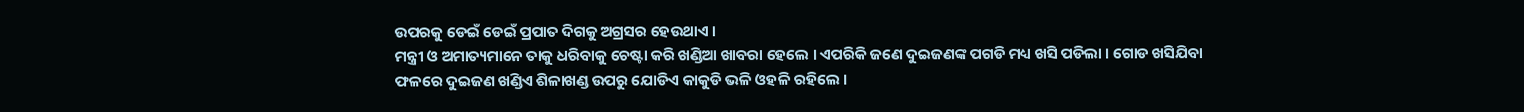ଉପରକୁ ଡେଇଁ ଡେଇଁ ପ୍ରପାତ ଦିଗକୁ ଅଗ୍ରସର ହେଉଥାଏ ।
ମନ୍ତ୍ରୀ ଓ ଅମାତ୍ୟମାନେ ତାକୁ ଧରିବାକୁ ଚେଷ୍ଟା କରି ଖଣ୍ଡିଆ ଖାବରା ହେଲେ । ଏପରିକି ଜଣେ ଦୁଇଜଣଙ୍କ ପଗଡି ମଧ୍ୟ ଖସି ପଡିଲା । ଗୋଡ ଖସିଯିବା ଫଳରେ ଦୁଇଜଣ ଖଣ୍ଡିଏ ଶିଳାଖଣ୍ଡ ଉପରୁ ଯୋଡିଏ କାକୁଡି ଭଳି ଓହଳି ରହିଲେ ।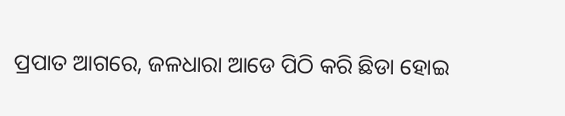ପ୍ରପାତ ଆଗରେ, ଜଳଧାରା ଆଡେ ପିଠି କରି ଛିଡା ହୋଇ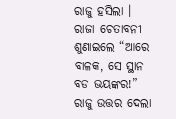ରାଜୁ ହସିଲା ।
ରାଜା ଚେତାବନୀ ଶୁଣାଇଲେ “ଆରେ ବାଳକ, ସେ ସ୍ଥାନ ବଡ ଭୟଙ୍କର!”
ରାଜୁ ଉତ୍ତର ଦେଲା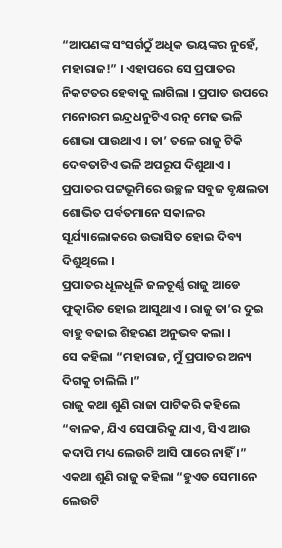“ଆପଣଙ୍କ ସଂସର୍ଗଠୁଁ ଅଧିକ ଭୟଙ୍କର ନୁହେଁ, ମହାରାଜ!” । ଏହାପରେ ସେ ପ୍ରପାତର ନିକଟତର ହେବାକୁ ଲାଗିଲା । ପ୍ରପାତ ଉପରେ ମନୋରମ ଇନ୍ଦ୍ରଧନୁଟିଏ ରତ୍ନ ମେଢ ଭଳି ଶୋଭା ପାଉଥାଏ । ତା’ ତଳେ ରାଜୁ ଟିକି ଦେବତାଟିଏ ଭଳି ଅପରୂପ ଦିଶୁଥାଏ । ପ୍ରପାତର ପଟ୍ଟଭୂମିରେ ଉଚ୍ଛଳ ସବୁଜ ବୃକ୍ଷଲତା ଶୋଭିତ ପର୍ବତମାନେ ସକାଳର ସୂର୍ଯ୍ୟାଲୋକରେ ଉଦ୍ଭାସିତ ହୋଇ ଦିବ୍ୟ ଦିଶୁଥିଲେ ।
ପ୍ରପାତର ଧୂଳଧୂଳି ଜଳଚୂର୍ଣ୍ଣ ରାଜୁ ଆଡେ ଫୁତ୍କାରିତ ହୋଇ ଆସୁଥାଏ । ରାଜୁ ତା’ର ଦୁଇ ବାହୁ ବଢାଇ ଶିହରଣ ଅନୁଭବ କଲା ।
ସେ କହିଲା “ମହାରାଜ, ମୁଁ ପ୍ରପାତର ଅନ୍ୟ ଦିଗକୁ ଚାଲିଲି ।”
ରାଜୁ କଥା ଶୁଣି ରାଜା ପାଟିକରି କହିଲେ “ବାଳକ, ଯିଏ ସେପାରିକୁ ଯାଏ, ସିଏ ଆଉ କଦାପି ମଧ୍ୟ ଲେଉଟି ଆସି ପାରେ ନାହିଁ ।”
ଏକଥା ଶୁଣି ରାଜୁ କହିଲା “ହୁଏତ ସେମାନେ ଲେଉଟି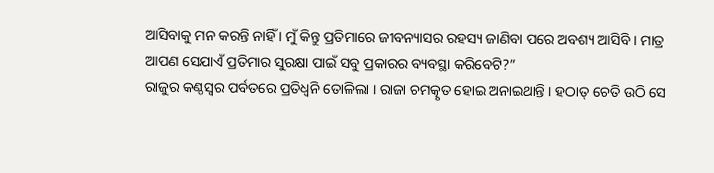ଆସିବାକୁ ମନ କରନ୍ତି ନାହିଁ । ମୁଁ କିନ୍ତୁ ପ୍ରତିମାରେ ଜୀବନ୍ୟାସର ରହସ୍ୟ ଜାଣିବା ପରେ ଅବଶ୍ୟ ଆସିବି । ମାତ୍ର ଆପଣ ସେଯାଏଁ ପ୍ରତିମାର ସୁରକ୍ଷା ପାଇଁ ସବୁ ପ୍ରକାରର ବ୍ୟବସ୍ଥା କରିବେଟି?”
ରାଜୁର କଣ୍ଠସ୍ୱର ପର୍ବତରେ ପ୍ରତିଧ୍ୱନି ତୋଳିଲା । ରାଜା ଚମତ୍କୃତ ହୋଇ ଅନାଇଥାନ୍ତି । ହଠାତ୍ ଚେତି ଉଠି ସେ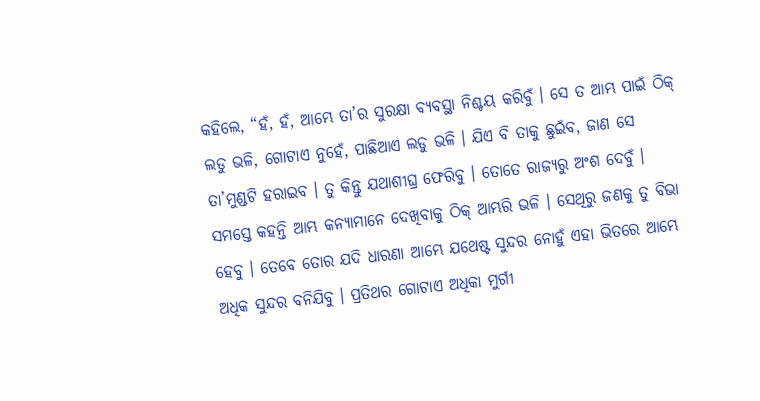କହିଲେ, “ହଁ, ହଁ, ଆମ୍ଭେ ତା’ର ସୁରକ୍ଷା ବ୍ୟବସ୍ଥା ନିଶ୍ଚୟ କରିବୁଁ । ସେ ତ ଆମ୍ଭ ପାଇଁ ଠିକ୍ ଲଡୁ ଭଳି, ଗୋଟାଏ ନୁହେଁ, ପାଛିଆଏ ଲଡୁ ଭଳି । ଯିଏ ବି ତାକୁ ଛୁଇଁବ, ଜାଣ ସେ ତା’ମୁଣ୍ଡଟି ହରାଇବ । ତୁ କିନ୍ତୁ ଯଥାଶୀଘ୍ର ଫେରିବୁ । ତୋତେ ରାଜ୍ୟରୁ ଅଂଶ ଦେବୁଁ । ସମସ୍ତେ କହନ୍ତି ଆମ୍ଭ କନ୍ୟାମାନେ ଦେଖିବାକୁ ଠିକ୍ ଆମ୍ଭରି ଭଳି । ସେଥିରୁ ଜଣକୁ ତୁ ବିଭା ହେବୁ । ତେବେ ତୋର ଯଦି ଧାରଣା ଆମ୍ଭେ ଯଥେଷ୍ଟ ସୁନ୍ଦର ନୋହୁଁ ଏହା ଭିତରେ ଆମ୍ଭେ ଅଧିକ ସୁନ୍ଦର ବନିଯିବୁ । ପ୍ରତିଥର ଗୋଟାଏ ଅଧିକା ମୁର୍ଗୀ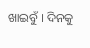ଖାଇବୁଁ । ଦିନକୁ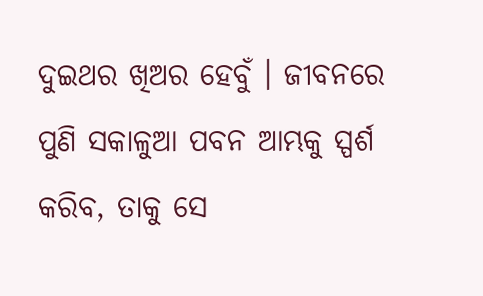ଦୁଇଥର ଖିଅର ହେବୁଁ । ଜୀବନରେ ପୁଣି ସକାଳୁଆ ପବନ ଆମ୍ଭକୁ ସ୍ପର୍ଶ କରିବ, ତାକୁ ସେ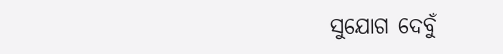ସୁଯୋଗ ଦେବୁଁ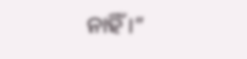ନାହିଁ ।”